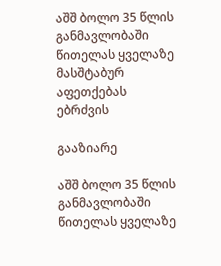აშშ ბოლო 35 წლის განმავლობაში წითელას ყველაზე მასშტაბურ აფეთქებას ებრძვის

გააზიარე

აშშ ბოლო 35 წლის განმავლობაში წითელას ყველაზე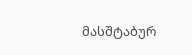მასშტაბურ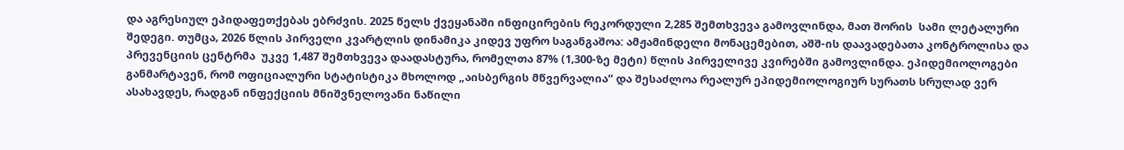და აგრესიულ ეპიდაფეთქებას ებრძვის. 2025 წელს ქვეყანაში ინფიცირების რეკორდული 2,285 შემთხვევა გამოვლინდა, მათ შორის  სამი ლეტალური შედეგი. თუმცა, 2026 წლის პირველი კვარტლის დინამიკა კიდევ უფრო საგანგაშოა: ამჟამინდელი მონაცემებით, აშშ-ის დაავადებათა კონტროლისა და პრევენციის ცენტრმა  უკვე 1,487 შემთხვევა დაადასტურა, რომელთა 87% (1,300-ზე მეტი) წლის პირველივე კვირებში გამოვლინდა. ეპიდემიოლოგები განმარტავენ, რომ ოფიციალური სტატისტიკა მხოლოდ „აისბერგის მწვერვალია“ და შესაძლოა რეალურ ეპიდემიოლოგიურ სურათს სრულად ვერ ასახავდეს, რადგან ინფექციის მნიშვნელოვანი ნაწილი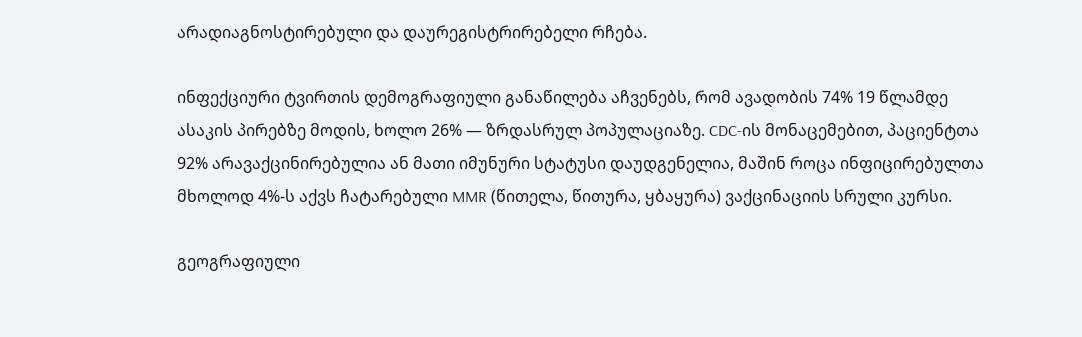არადიაგნოსტირებული და დაურეგისტრირებელი რჩება.

ინფექციური ტვირთის დემოგრაფიული განაწილება აჩვენებს, რომ ავადობის 74% 19 წლამდე ასაკის პირებზე მოდის, ხოლო 26% — ზრდასრულ პოპულაციაზე. CDC-ის მონაცემებით, პაციენტთა 92% არავაქცინირებულია ან მათი იმუნური სტატუსი დაუდგენელია, მაშინ როცა ინფიცირებულთა მხოლოდ 4%-ს აქვს ჩატარებული MMR (წითელა, წითურა, ყბაყურა) ვაქცინაციის სრული კურსი.

გეოგრაფიული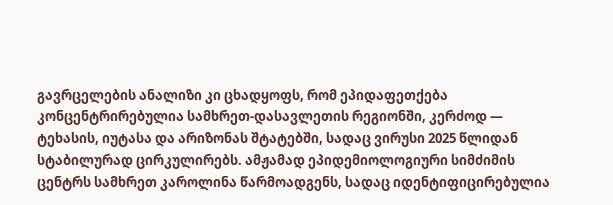გავრცელების ანალიზი კი ცხადყოფს, რომ ეპიდაფეთქება კონცენტრირებულია სამხრეთ-დასავლეთის რეგიონში, კერძოდ — ტეხასის, იუტასა და არიზონას შტატებში, სადაც ვირუსი 2025 წლიდან სტაბილურად ცირკულირებს. ამჟამად ეპიდემიოლოგიური სიმძიმის ცენტრს სამხრეთ კაროლინა წარმოადგენს, სადაც იდენტიფიცირებულია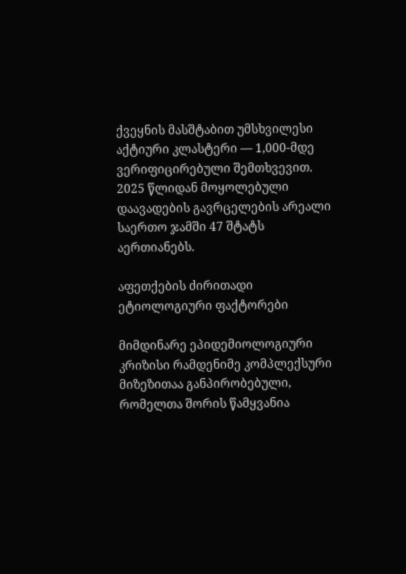ქვეყნის მასშტაბით უმსხვილესი აქტიური კლასტერი — 1,000-მდე ვერიფიცირებული შემთხვევით. 2025 წლიდან მოყოლებული დაავადების გავრცელების არეალი საერთო ჯამში 47 შტატს აერთიანებს.

აფეთქების ძირითადი ეტიოლოგიური ფაქტორები

მიმდინარე ეპიდემიოლოგიური კრიზისი რამდენიმე კომპლექსური მიზეზითაა განპირობებული, რომელთა შორის წამყვანია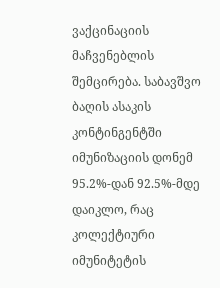ვაქცინაციის მაჩვენებლის შემცირება. საბავშვო ბაღის ასაკის კონტინგენტში იმუნიზაციის დონემ 95.2%-დან 92.5%-მდე დაიკლო, რაც კოლექტიური იმუნიტეტის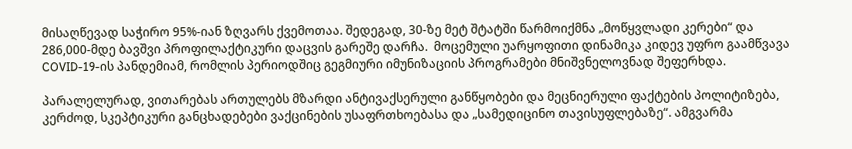მისაღწევად საჭირო 95%-იან ზღვარს ქვემოთაა. შედეგად, 30-ზე მეტ შტატში წარმოიქმნა „მოწყვლადი კერები“ და 286,000-მდე ბავშვი პროფილაქტიკური დაცვის გარეშე დარჩა.  მოცემული უარყოფითი დინამიკა კიდევ უფრო გაამწვავა COVID-19-ის პანდემიამ, რომლის პერიოდშიც გეგმიური იმუნიზაციის პროგრამები მნიშვნელოვნად შეფერხდა.

პარალელურად, ვითარებას ართულებს მზარდი ანტივაქსერული განწყობები და მეცნიერული ფაქტების პოლიტიზება, კერძოდ, სკეპტიკური განცხადებები ვაქცინების უსაფრთხოებასა და „სამედიცინო თავისუფლებაზე“. ამგვარმა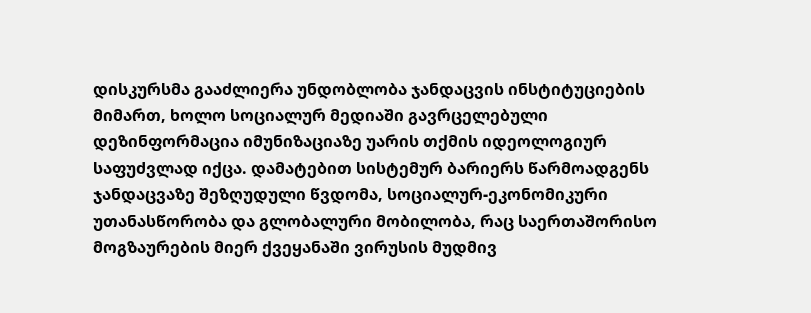დისკურსმა გააძლიერა უნდობლობა ჯანდაცვის ინსტიტუციების მიმართ, ხოლო სოციალურ მედიაში გავრცელებული დეზინფორმაცია იმუნიზაციაზე უარის თქმის იდეოლოგიურ საფუძვლად იქცა. დამატებით სისტემურ ბარიერს წარმოადგენს ჯანდაცვაზე შეზღუდული წვდომა, სოციალურ-ეკონომიკური უთანასწორობა და გლობალური მობილობა, რაც საერთაშორისო მოგზაურების მიერ ქვეყანაში ვირუსის მუდმივ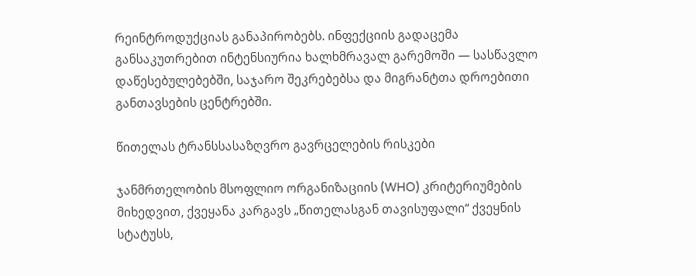რეინტროდუქციას განაპირობებს. ინფექციის გადაცემა განსაკუთრებით ინტენსიურია ხალხმრავალ გარემოში — სასწავლო დაწესებულებებში, საჯარო შეკრებებსა და მიგრანტთა დროებითი განთავსების ცენტრებში.

წითელას ტრანსსასაზღვრო გავრცელების რისკები

ჯანმრთელობის მსოფლიო ორგანიზაციის (WHO) კრიტერიუმების მიხედვით, ქვეყანა კარგავს „წითელასგან თავისუფალი“ ქვეყნის სტატუსს,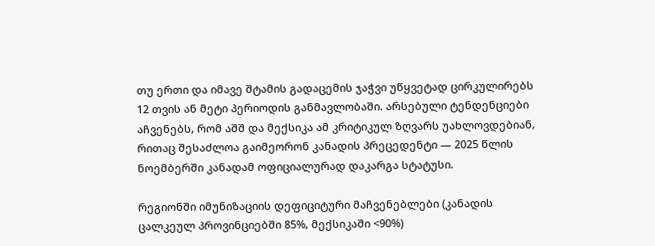თუ ერთი და იმავე შტამის გადაცემის ჯაჭვი უწყვეტად ცირკულირებს 12 თვის ან მეტი პერიოდის განმავლობაში. არსებული ტენდენციები აჩვენებს, რომ აშშ და მექსიკა ამ კრიტიკულ ზღვარს უახლოვდებიან, რითაც შესაძლოა გაიმეორონ კანადის პრეცედენტი — 2025 წლის ნოემბერში კანადამ ოფიციალურად დაკარგა სტატუსი.

რეგიონში იმუნიზაციის დეფიციტური მაჩვენებლები (კანადის ცალკეულ პროვინციებში 85%, მექსიკაში <90%)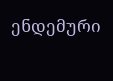ენდემური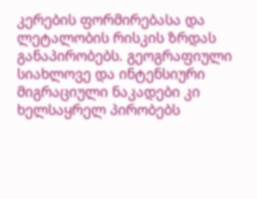კერების ფორმირებასა და ლეტალობის რისკის ზრდას განაპირობებს. გეოგრაფიული სიახლოვე და ინტენსიური მიგრაციული ნაკადები კი ხელსაყრელ პირობებს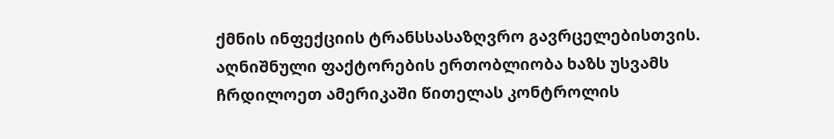ქმნის ინფექციის ტრანსსასაზღვრო გავრცელებისთვის. აღნიშნული ფაქტორების ერთობლიობა ხაზს უსვამს ჩრდილოეთ ამერიკაში წითელას კონტროლის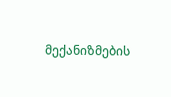მექანიზმების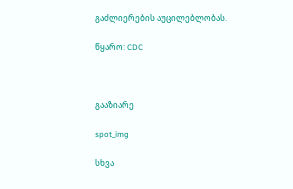გაძლიერების აუცილებლობას.

წყარო: CDC



გააზიარე

spot_img

სხვა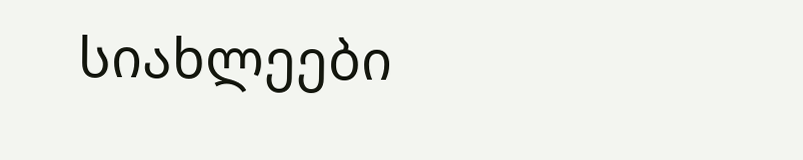სიახლეები